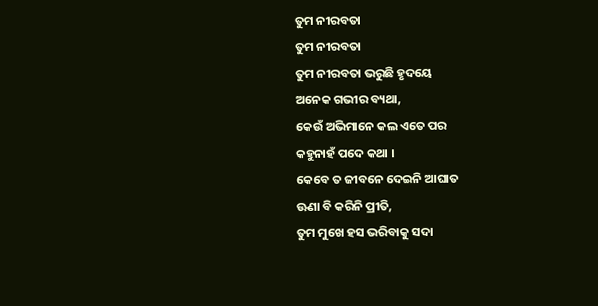ତୁମ ନୀରବତା
ତୁମ ନୀରବତା
ତୁମ ନୀରବତା ଭରୁଛି ହୃଦୟେ
ଅନେକ ଗଭୀର ବ୍ୟଥା,
କେଉଁ ଅଭିମାନେ କଲ ଏତେ ପର
କହୁନାହଁ ପଦେ କଥା ।
କେବେ ତ ଜୀବନେ ଦେଇନି ଆଘାତ
ଊଣା ବି କରିନି ପ୍ରୀତି,
ତୁମ ମୁଖେ ହସ ଭରିବାକୁ ସଦା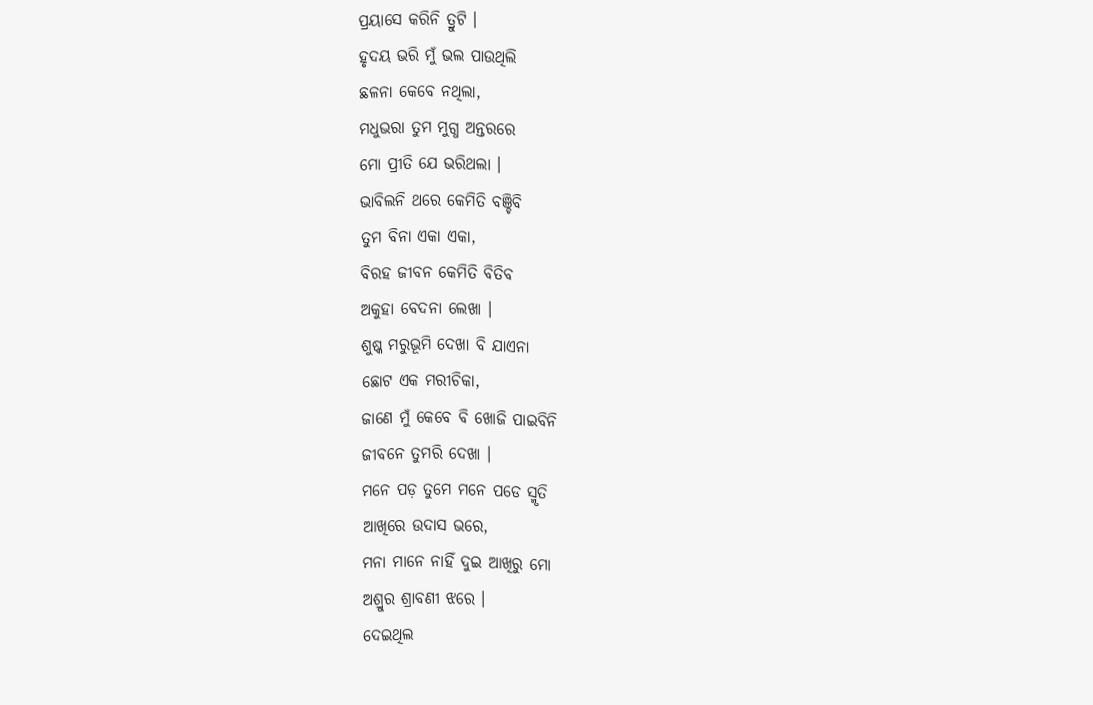ପ୍ରୟାସେ କରିନି ତ୍ରୁଟି ।
ହୃଦୟ ଭରି ମୁଁ ଭଲ ପାଉଥିଲି
ଛଳନା କେବେ ନଥିଲା,
ମଧୁଭରା ତୁମ ମୁଗ୍ଧ ଅନ୍ତରରେ
ମୋ ପ୍ରୀତି ଯେ ଭରିଥଲା ।
ଭାବିଲନି ଥରେ କେମିତି ବଞ୍ଚିବି
ତୁମ ବିନା ଏକା ଏକା,
ବିରହ ଜୀବନ କେମିତି ବିତିବ
ଅକୁହା ବେଦନା ଲେଖା ।
ଶୁଷ୍କ ମରୁଭୂମି ଦେଖା ବି ଯାଏନା
ଛୋଟ ଏକ ମରୀଚିକା,
ଜାଣେ ମୁଁ କେବେ ବି ଖୋଜି ପାଇବିନି
ଜୀବନେ ତୁମରି ଦେଖା ।
ମନେ ପଡ଼ ତୁମେ ମନେ ପଡେ ସ୍ମୃତି
ଆଖିରେ ଉଦାସ ଭରେ,
ମନା ମାନେ ନାହିଁ ଦୁଇ ଆଖିରୁ ମୋ
ଅଶ୍ରୁର ଶ୍ରାବଣୀ ଝରେ ।
ଦେଇଥିଲ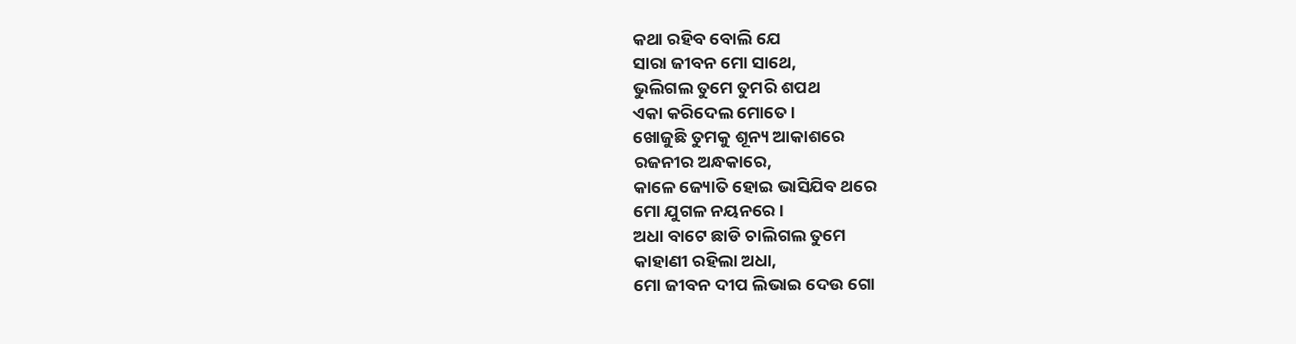କଥା ରହିବ ବୋଲି ଯେ
ସାରା ଜୀବନ ମୋ ସାଥେ,
ଭୁଲିଗଲ ତୁମେ ତୁମରି ଶପଥ
ଏକା କରିଦେଲ ମୋତେ ।
ଖୋଜୁଛି ତୁମକୁ ଶୂନ୍ୟ ଆକାଶରେ
ରଜନୀର ଅନ୍ଧକାରେ,
କାଳେ ଜ୍ୟୋତି ହୋଇ ଭାସିଯିବ ଥରେ
ମୋ ଯୁଗଳ ନୟନରେ ।
ଅଧା ବାଟେ ଛାଡି ଚାଲିଗଲ ତୁମେ
କାହାଣୀ ରହିଲା ଅଧା,
ମୋ ଜୀବନ ଦୀପ ଲିଭାଇ ଦେଉ ଗୋ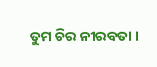ତୁମ ଚିର ନୀରବତା ।